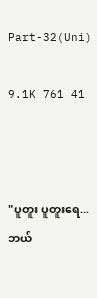Part-32(Uni)

9.1K 761 41



"ပူတူး ပူတူးရေ...
ဘယ်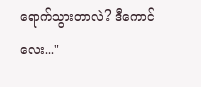ရောက်သွားတာလဲ? ဒီကောင်လေး..."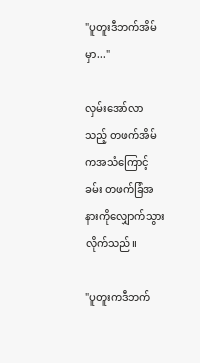"ပူတူးဒီဘက်အိမ်မှာ..."

လှမ်းအော်လာသည့် တဖက်အိမ်ကအသံကြောင့် ခမ်း တဖက်ခြံအနားကိုလျှောက်သွားလိုက်သည်။

"ပူတူးကဒီဘက်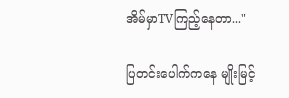အိမ်မှာTVကြည့်နေတာ..."

ပြတင်းပေါက်ကနေ မျိုးမြင့်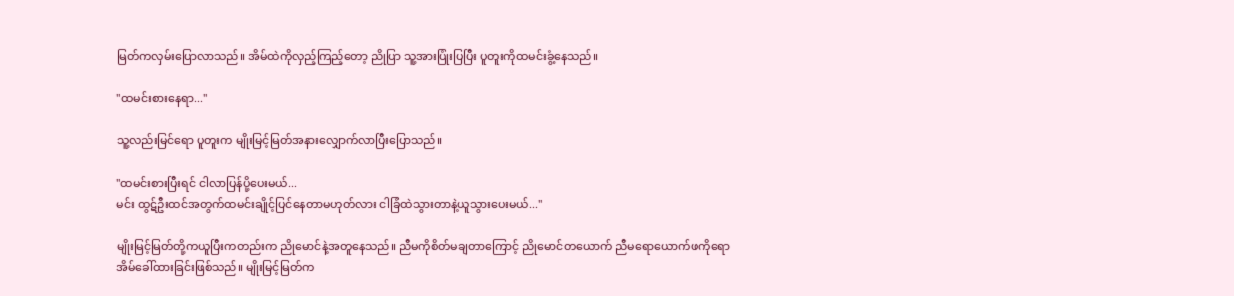မြတ်ကလှမ်းပြောလာသည်။ အိမ်ထဲကိုလှည့်ကြည့်တော့ ညိုပြာ သူ့အားပြုံးပြပြီး ပူတူးကိုထမင်းခွံ့နေသည်။

"ထမင်းစားနေရာ..."

သူ့လည်းမြင်ရော ပူတူးက မျိုးမြင့်မြတ်အနားလျှောက်လာပြီးပြောသည်။

"ထမင်းစားပြီးရင် ငါလာပြန်ပို့ပေးမယ်...
မင်း ထွဋ်ဦးထင်အတွက်ထမင်းချိုင့်ပြင်နေတာမဟုတ်လား ငါခြံထဲသွားတာနဲ့ယူသွားပေးမယ်..."

မျိုးမြင့်မြတ်တို့ကယူပြီးကတည်းက ညိုမောင်နဲ့အတူနေသည်။ ညီမကိုစိတ်မချတာကြောင့် ညိုမောင်တယောက် ညီမရောယောက်ဖကိုရောအိမ်ခေါ်ထားခြင်းဖြစ်သည်။ မျိုးမြင့်မြတ်က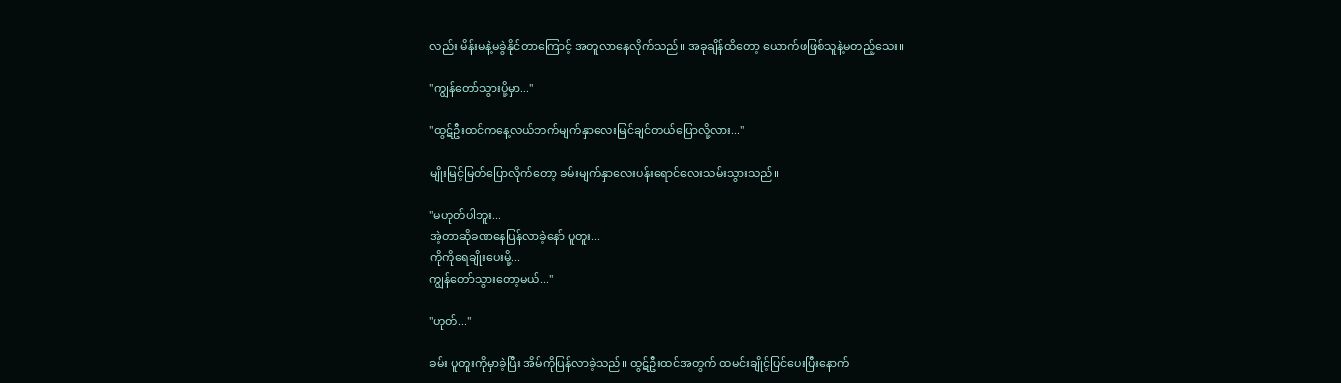လည်း မိန်းမနဲ့မခွဲနိုင်တာကြောင့် အတူလာနေလိုက်သည်။ အခုချိန်ထိတော့ ယောက်ဖဖြစ်သူနဲ့မတည့်သေး။

"ကျွန်တော်သွားပို့မှာ..."

"ထွဋ်ဦးထင်ကနေ့လယ်ဘက်မျက်နှာလေးမြင်ချင်တယ်ပြောလို့လား..."

မျိုးမြင့်မြတ်ပြောလိုက်တော့ ခမ်းမျက်နှာလေးပန်းရောင်လေးသမ်းသွားသည်။

"မဟုတ်ပါဘူး...
အဲ့တာဆိုခဏနေပြန်လာခဲ့နော် ပူတူး...
ကိုကိုရေချိုးပေးမို့...
ကျွန်တော်သွားတော့မယ်..."

"ဟုတ်..."

ခမ်း ပူတူးကိုမှာခဲ့ပြီး အိမ်ကိုပြန်လာခဲ့သည်။ ထွဋ်ဦးထင်အတွက် ထမင်းချိုင့်ပြင်ပေးပြီးနောက်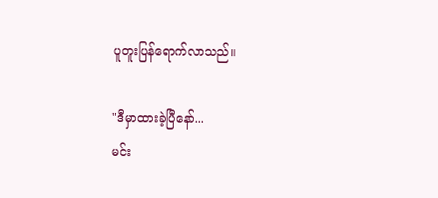ပူတူးပြန်ရောက်လာသည်။

"ဒီမှာထားခဲ့ပြီနော်...
မင်း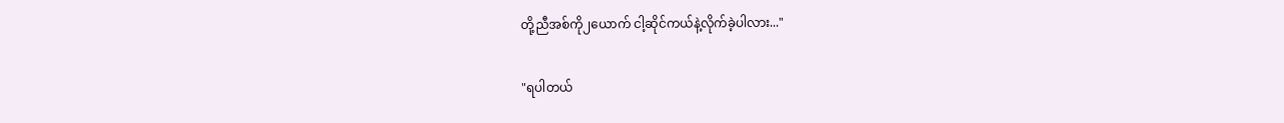တို့ညီအစ်ကို၂ယောက် ငါ့ဆိုင်ကယ်နဲ့လိုက်ခဲ့ပါလား..."

"ရပါတယ်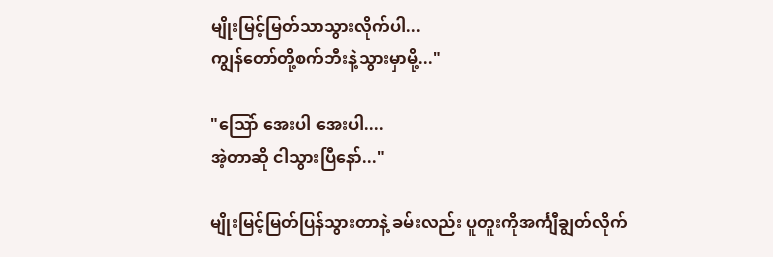မျိုးမြင့်မြတ်သာသွားလိုက်ပါ...
ကျွန်တော်တို့စက်ဘီးနဲ့သွားမှာမို့..."

"သြော် အေးပါ အေးပါ....
အဲ့တာဆို ငါသွားပြီနော်..."

မျိုးမြင့်မြတ်ပြန်သွားတာနဲ့ ခမ်းလည်း ပူတူးကိုအင်္ကျီချွတ်လိုက်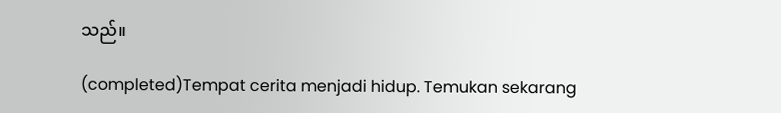သည်။

(completed)Tempat cerita menjadi hidup. Temukan sekarang